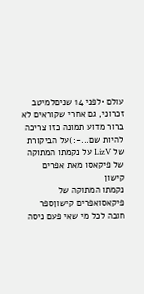עולם •לפני 14 שניםלמיטב זכרוני, גם אחרי שקוראים לא ברור מדוע תמונה כזו צריכה להיות שם...-:)על הביקורת של LizV על נקמתו המתוקה של פיקאסו מאת אפרים קישון
נקמתו המתוקה של פיקאסואפרים קישוןספר חובה לכל מי שאי פעם ניסה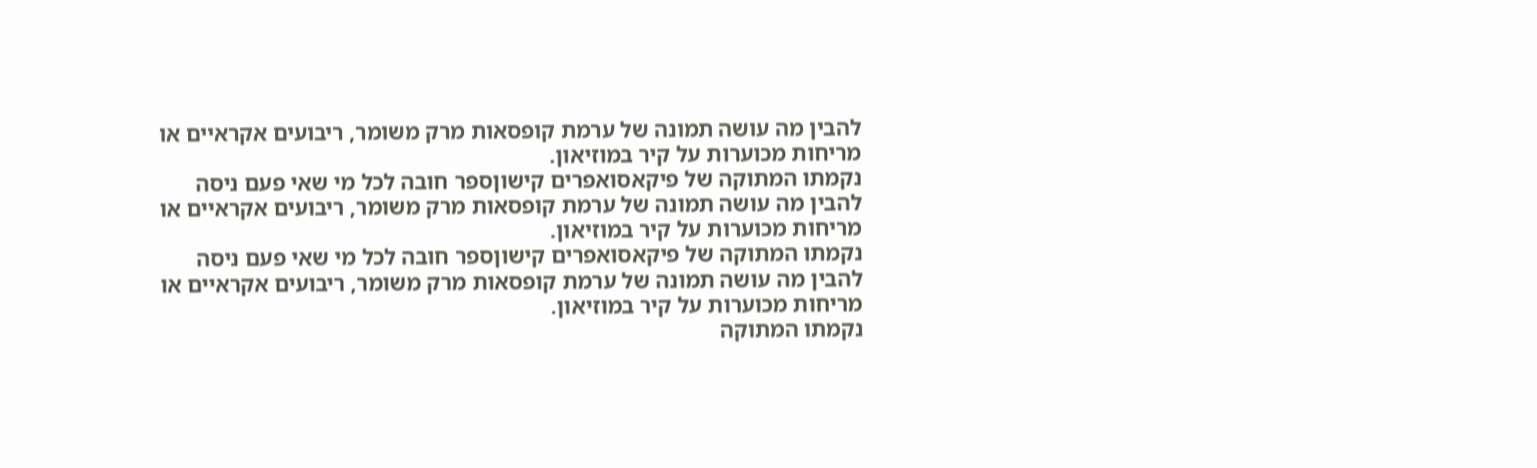להבין מה עושה תמונה של ערמת קופסאות מרק משומר, ריבועים אקראיים או מריחות מכוערות על קיר במוזיאון.
נקמתו המתוקה של פיקאסואפרים קישוןספר חובה לכל מי שאי פעם ניסה להבין מה עושה תמונה של ערמת קופסאות מרק משומר, ריבועים אקראיים או מריחות מכוערות על קיר במוזיאון.
נקמתו המתוקה של פיקאסואפרים קישוןספר חובה לכל מי שאי פעם ניסה להבין מה עושה תמונה של ערמת קופסאות מרק משומר, ריבועים אקראיים או מריחות מכוערות על קיר במוזיאון.
נקמתו המתוקה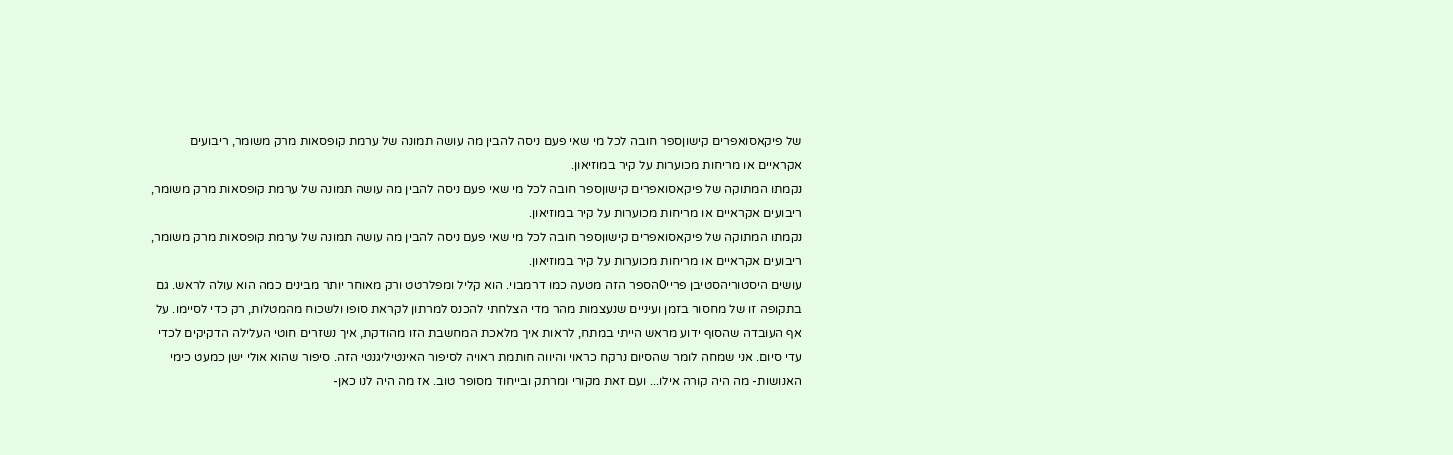של פיקאסואפרים קישוןספר חובה לכל מי שאי פעם ניסה להבין מה עושה תמונה של ערמת קופסאות מרק משומר, ריבועים אקראיים או מריחות מכוערות על קיר במוזיאון.
נקמתו המתוקה של פיקאסואפרים קישוןספר חובה לכל מי שאי פעם ניסה להבין מה עושה תמונה של ערמת קופסאות מרק משומר, ריבועים אקראיים או מריחות מכוערות על קיר במוזיאון.
נקמתו המתוקה של פיקאסואפרים קישוןספר חובה לכל מי שאי פעם ניסה להבין מה עושה תמונה של ערמת קופסאות מרק משומר, ריבועים אקראיים או מריחות מכוערות על קיר במוזיאון.
עושים היסטוריהסטיבן פריי0הספר הזה מטעה כמו דרמבוי. הוא קליל ומפלרטט ורק מאוחר יותר מבינים כמה הוא עולה לראש. גם בתקופה זו של מחסור בזמן ועיניים שנעצמות מהר מדי הצלחתי להכנס למרתון לקראת סופו ולשכוח מהמטלות, רק כדי לסיימו. על אף העובדה שהסוף ידוע מראש הייתי במתח, לראות איך מלאכת המחשבת הזו מהודקת, איך נשזרים חוטי העלילה הדקיקים לכדי עדי סיום. אני שמחה לומר שהסיום נרקח כראוי והיווה חותמת ראויה לסיפור האינטיליגנטי הזה. סיפור שהוא אולי ישן כמעט כימי האנושות- מה היה קורה אילו... ועם זאת מקורי ומרתק ובייחוד מסופר טוב. אז מה היה לנו כאן-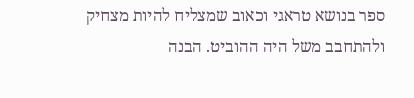ספר בנושא טראגי וכאוב שמצליח להיות מצחיק ולהתחבב משל היה ההוביט. הבנה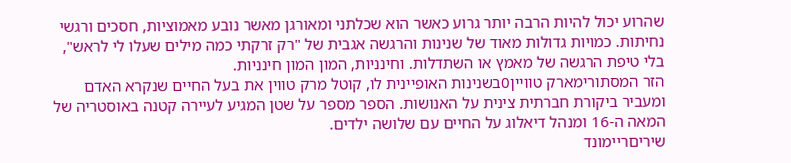שהרוע יכול להיות הרבה יותר גרוע כאשר הוא שכלתני ומאורגן מאשר נובע מאמוציות, חסכים ורגשי נחיתות. כמויות גדולות מאוד של שנינות והרגשה אגבית של "רק זרקתי כמה מילים שעלו לי לראש", בלי טיפת הרגשה של מאמץ או השתדלות. וחינניות, המון המון חינניות.
הזר המסתורימארק טוויין0בשנינות האופיינית לו, קוטל מרק טווין את בעל החיים שנקרא האדם ומעביר ביקורת חברתית צינית על האנושות. הספר מספר על שטן המגיע לעיירה קטנה באוסטריה של המאה ה-16 ומנהל דיאלוג על החיים עם שלושה ילדים.
שיריםריימונד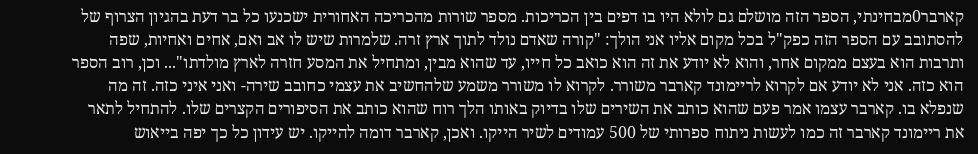קארבר0מבחינתי, הספר הזה מושלם גם לולא היו בו דפים בין הכריכות. מספר שורות מהכריכה האחורית ישכנעו כל בר דעת בהגיון הצרוף של להסתובב עם הספר הזה כפק"ל בכל מקום אליו אני הולך: "קורה שאדם נולד לתוך ארץ זרה. שלמרות שיש לו אב ואם, אחים ואחיות, שפה ותרבות הוא בעצם ממקום אחר, והוא לא יודע את זה הוא כואב כל חייו, עד שהוא מבין, ומתחיל את המסע חזרה לארץ מולדתו"... וכן, רוב הספר הוא כזה. אני לא יודע אם לקרוא לריימונד קארבר משורר. לקרוא לו משורר משמע שלהחשיב את עצמי כחובב שירה- ואני איני כזה. זה מה שנפלא בו. קארבר עצמו אמר פעם שהוא כותב את השירים שלו בדיוק באותו הלך רוח שהוא כותב את הסיפורים הקצרים שלו. להתחיל לתאר את ריימונד קארבר זה כמו לעשות ניתוח ספרותי של 500 עמודים לשיר הייקו. ואכן, קארבר דומה להייקו. יש עידון כל כך יפה בייאוש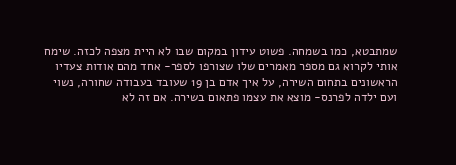שמתבטא, כמו בשמחה. פשוט עידון במקום שבו לא היית מצפה לכזה. שימח אותי לקרוא גם מספר מאמרים שלו שצורפו לספר- אחד מהם אודות צעדיו הראשונים בתחום השירה, על איך אדם בן 19 שעובד בעבודה שחורה, נשוי ועם ילדה לפרנס- מוצא את עצמו פתאום בשירה. אם זה לא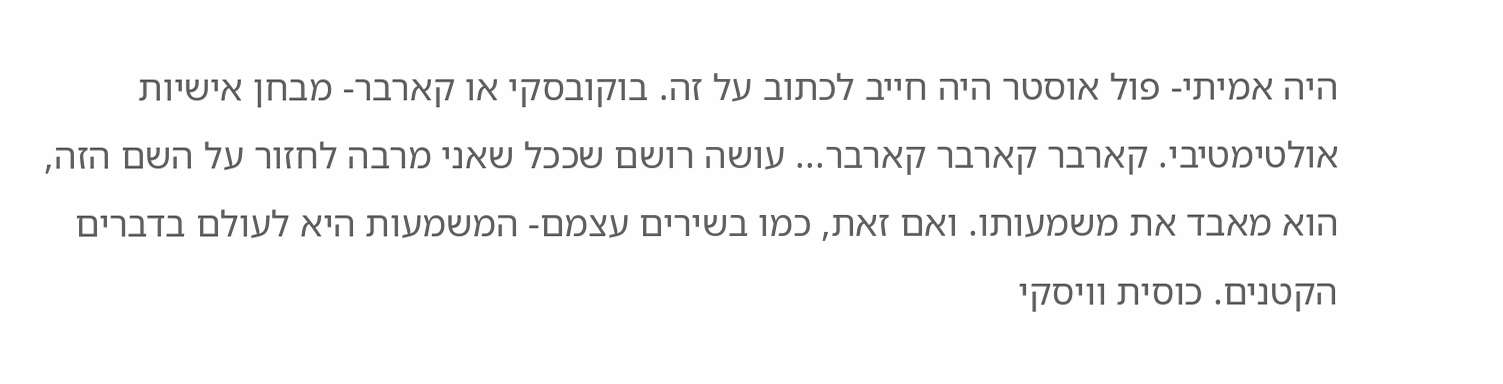היה אמיתי- פול אוסטר היה חייב לכתוב על זה. בוקובסקי או קארבר- מבחן אישיות אולטימטיבי. קארבר קארבר קארבר... עושה רושם שככל שאני מרבה לחזור על השם הזה, הוא מאבד את משמעותו. ואם זאת, כמו בשירים עצמם- המשמעות היא לעולם בדברים הקטנים. כוסית וויסקי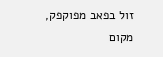זול בפאב מפוקפק, מקום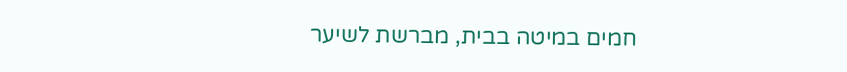חמים במיטה בבית, מברשת לשיער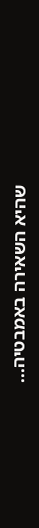שהיא השאירה באמבטיה...